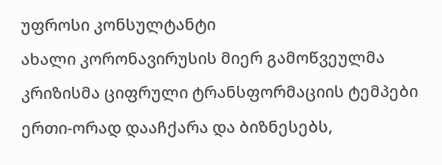უფროსი კონსულტანტი
ახალი კორონავირუსის მიერ გამოწვეულმა კრიზისმა ციფრული ტრანსფორმაციის ტემპები ერთი-ორად დააჩქარა და ბიზნესებს,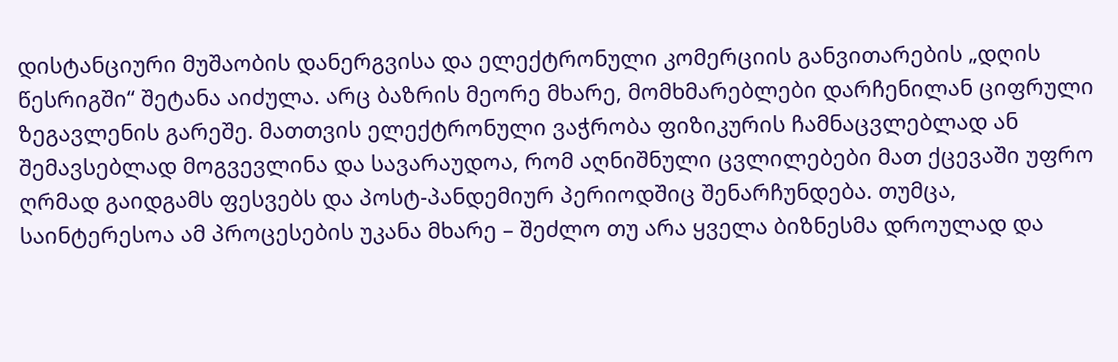დისტანციური მუშაობის დანერგვისა და ელექტრონული კომერციის განვითარების „დღის წესრიგში“ შეტანა აიძულა. არც ბაზრის მეორე მხარე, მომხმარებლები დარჩენილან ციფრული ზეგავლენის გარეშე. მათთვის ელექტრონული ვაჭრობა ფიზიკურის ჩამნაცვლებლად ან შემავსებლად მოგვევლინა და სავარაუდოა, რომ აღნიშნული ცვლილებები მათ ქცევაში უფრო ღრმად გაიდგამს ფესვებს და პოსტ-პანდემიურ პერიოდშიც შენარჩუნდება. თუმცა, საინტერესოა ამ პროცესების უკანა მხარე – შეძლო თუ არა ყველა ბიზნესმა დროულად და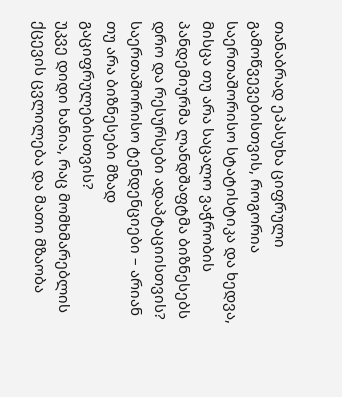თანაბრად ეპასუხა ციფრული გამოწვევებისთვის, როგორია საერთაშორისო სტატისტიკა და ხედვა, მისცა თუ არა საცალო ვაჭრობის პანდემიურმა ლანდშაფტმა ბიზნესებს დრო და რესურსები ადაპტაციისთვის?
საერთაშორისო ტენდენციები – არიან თუ არა ბიზნესები მზად გაციფრულებისთვის?
უკვე დიდი ხანია, რაც მომხმარებლის ქცევის ცვლილება და მათი მზაობა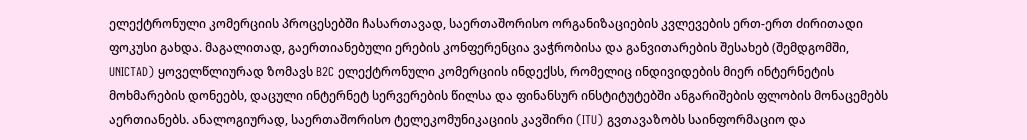ელექტრონული კომერციის პროცესებში ჩასართავად, საერთაშორისო ორგანიზაციების კვლევების ერთ-ერთ ძირითადი ფოკუსი გახდა. მაგალითად, გაერთიანებული ერების კონფერენცია ვაჭრობისა და განვითარების შესახებ (შემდგომში, UNICTAD) ყოველწლიურად ზომავს B2C ელექტრონული კომერციის ინდექსს, რომელიც ინდივიდების მიერ ინტერნეტის მოხმარების დონეებს, დაცული ინტერნეტ სერვერების წილსა და ფინანსურ ინსტიტუტებში ანგარიშების ფლობის მონაცემებს აერთიანებს. ანალოგიურად, საერთაშორისო ტელეკომუნიკაციის კავშირი (ITU) გვთავაზობს საინფორმაციო და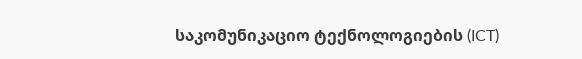საკომუნიკაციო ტექნოლოგიების (ICT)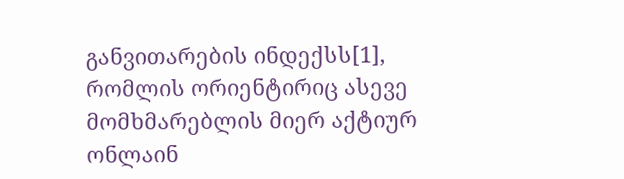განვითარების ინდექსს[1], რომლის ორიენტირიც ასევე მომხმარებლის მიერ აქტიურ ონლაინ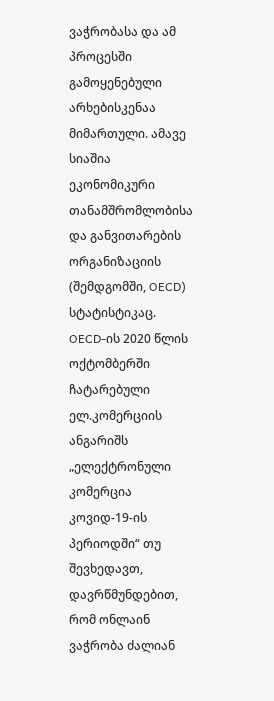ვაჭრობასა და ამ პროცესში გამოყენებული არხებისკენაა მიმართული. ამავე სიაშია ეკონომიკური თანამშრომლობისა და განვითარების ორგანიზაციის (შემდგომში, OECD) სტატისტიკაც.
OECD-ის 2020 წლის ოქტომბერში ჩატარებული ელ.კომერციის ანგარიშს „ელექტრონული კომერცია კოვიდ-19-ის პერიოდში“ თუ შევხედავთ, დავრწმუნდებით, რომ ონლაინ ვაჭრობა ძალიან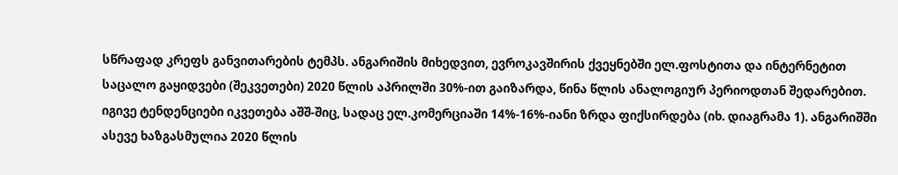სწრაფად კრეფს განვითარების ტემპს. ანგარიშის მიხედვით, ევროკავშირის ქვეყნებში ელ.ფოსტითა და ინტერნეტით საცალო გაყიდვები (შეკვეთები) 2020 წლის აპრილში 30%-ით გაიზარდა, წინა წლის ანალოგიურ პერიოდთან შედარებით. იგივე ტენდენციები იკვეთება აშშ-შიც, სადაც ელ.კომერციაში 14%-16%-იანი ზრდა ფიქსირდება (იხ. დიაგრამა 1). ანგარიშში ასევე ხაზგასმულია 2020 წლის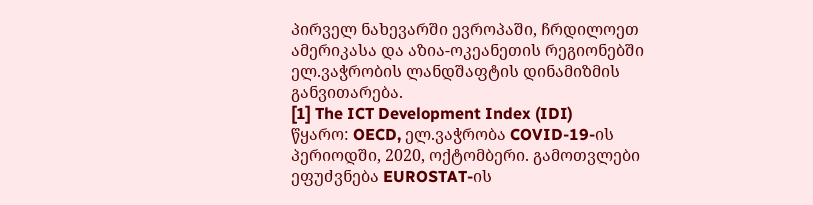პირველ ნახევარში ევროპაში, ჩრდილოეთ ამერიკასა და აზია-ოკეანეთის რეგიონებში ელ.ვაჭრობის ლანდშაფტის დინამიზმის განვითარება.
[1] The ICT Development Index (IDI)
წყარო: OECD, ელ.ვაჭრობა COVID-19-ის პერიოდში, 2020, ოქტომბერი. გამოთვლები ეფუძვნება EUROSTAT-ის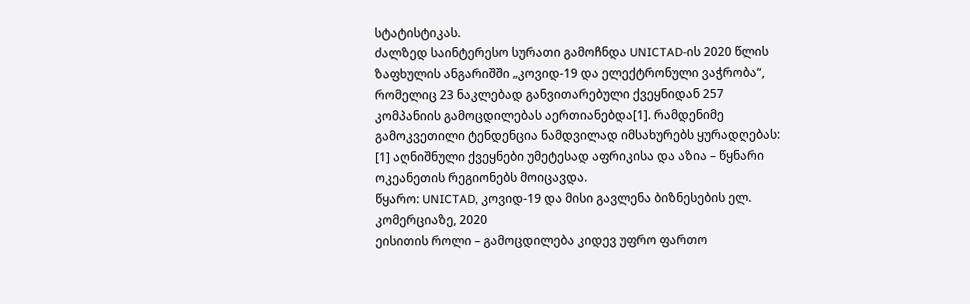სტატისტიკას.
ძალზედ საინტერესო სურათი გამოჩნდა UNICTAD-ის 2020 წლის ზაფხულის ანგარიშში „კოვიდ-19 და ელექტრონული ვაჭრობა“, რომელიც 23 ნაკლებად განვითარებული ქვეყნიდან 257 კომპანიის გამოცდილებას აერთიანებდა[1]. რამდენიმე გამოკვეთილი ტენდენცია ნამდვილად იმსახურებს ყურადღებას:
[1] აღნიშნული ქვეყნები უმეტესად აფრიკისა და აზია – წყნარი ოკეანეთის რეგიონებს მოიცავდა.
წყარო: UNICTAD, კოვიდ-19 და მისი გავლენა ბიზნესების ელ. კომერციაზე, 2020
ეისითის როლი – გამოცდილება კიდევ უფრო ფართო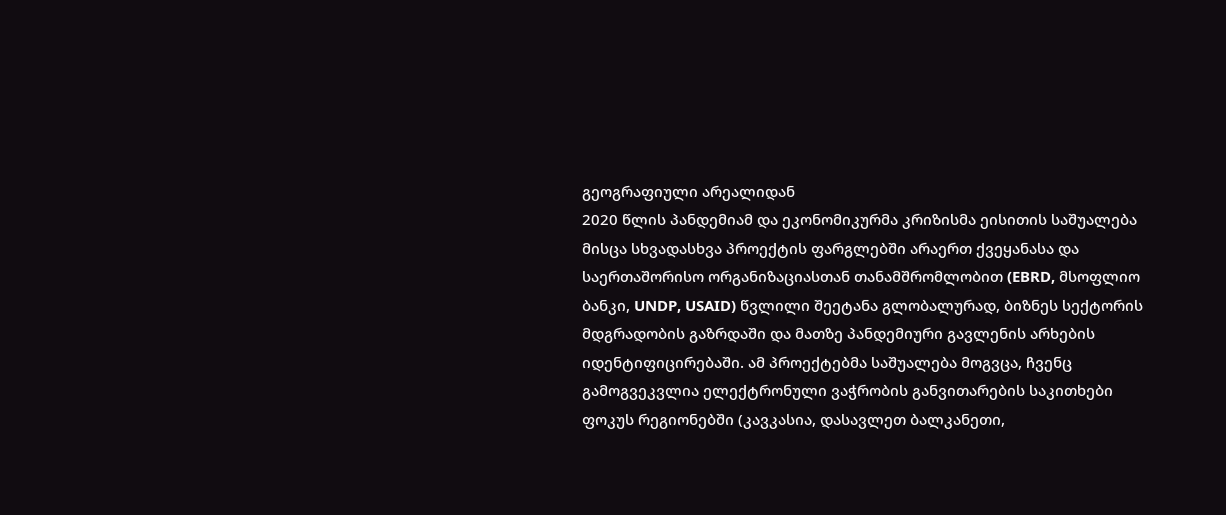გეოგრაფიული არეალიდან
2020 წლის პანდემიამ და ეკონომიკურმა კრიზისმა ეისითის საშუალება მისცა სხვადასხვა პროექტის ფარგლებში არაერთ ქვეყანასა და საერთაშორისო ორგანიზაციასთან თანამშრომლობით (EBRD, მსოფლიო ბანკი, UNDP, USAID) წვლილი შეეტანა გლობალურად, ბიზნეს სექტორის მდგრადობის გაზრდაში და მათზე პანდემიური გავლენის არხების იდენტიფიცირებაში. ამ პროექტებმა საშუალება მოგვცა, ჩვენც გამოგვეკვლია ელექტრონული ვაჭრობის განვითარების საკითხები ფოკუს რეგიონებში (კავკასია, დასავლეთ ბალკანეთი,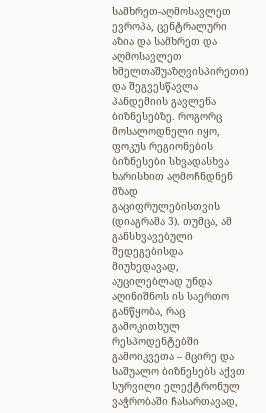სამხრეთ-აღმოსავლეთ ევროპა, ცენტრალური აზია და სამხრეთ და აღმოსავლეთ ხმელთაშუაზღვისპირეთი) და შეგვესწავლა პანდემიის გავლენა ბიზნესებზე. როგორც მოსალოდნელი იყო, ფოკუს რეგიონების ბიზნესები სხვადასხვა ხარისხით აღმოჩნდნენ მზად გაციფრულებისთვის (დიაგრამა 3). თუმცა, ამ განსხვავებული შედეგებისდა მიუხედავად, აუცილებლად უნდა აღინიშნოს ის საერთო განწყობა, რაც გამოკითხულ რესპოდენტებში გამოიკვეთა – მცირე და საშუალო ბიზნესებს აქვთ სურვილი ელექტრონულ ვაჭრობაში ჩასართავად,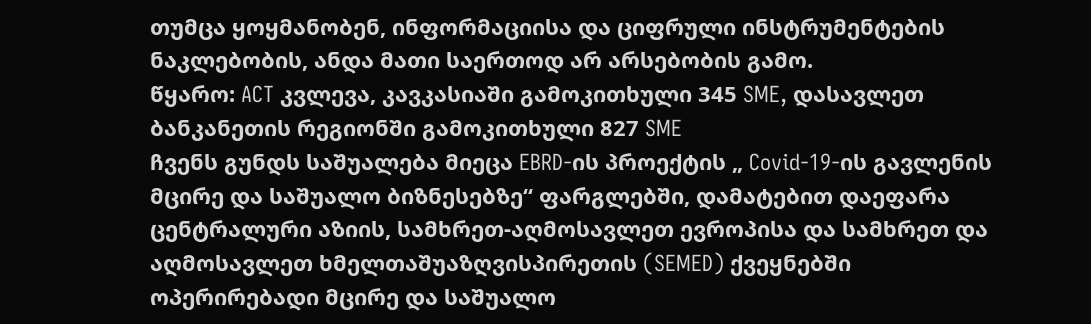თუმცა ყოყმანობენ, ინფორმაციისა და ციფრული ინსტრუმენტების ნაკლებობის, ანდა მათი საერთოდ არ არსებობის გამო.
წყარო: ACT კვლევა, კავკასიაში გამოკითხული 345 SME, დასავლეთ ბანკანეთის რეგიონში გამოკითხული 827 SME
ჩვენს გუნდს საშუალება მიეცა EBRD-ის პროექტის „ Covid-19-ის გავლენის მცირე და საშუალო ბიზნესებზე“ ფარგლებში, დამატებით დაეფარა ცენტრალური აზიის, სამხრეთ-აღმოსავლეთ ევროპისა და სამხრეთ და აღმოსავლეთ ხმელთაშუაზღვისპირეთის (SEMED) ქვეყნებში ოპერირებადი მცირე და საშუალო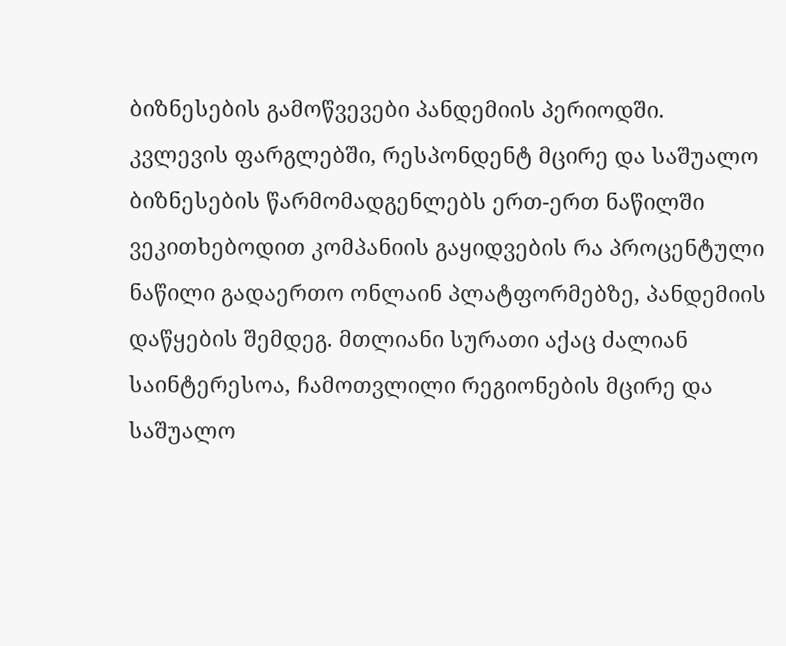ბიზნესების გამოწვევები პანდემიის პერიოდში. კვლევის ფარგლებში, რესპონდენტ მცირე და საშუალო ბიზნესების წარმომადგენლებს ერთ-ერთ ნაწილში ვეკითხებოდით კომპანიის გაყიდვების რა პროცენტული ნაწილი გადაერთო ონლაინ პლატფორმებზე, პანდემიის დაწყების შემდეგ. მთლიანი სურათი აქაც ძალიან საინტერესოა, ჩამოთვლილი რეგიონების მცირე და საშუალო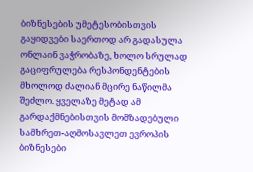ბიზნესების უმეტესობისთვის გაყიდვები საერთოდ არ გადასულა ონლაინ ვაჭრობაზე, ხოლო სრულად გაციფრულება რესპონდენტების მხოლოდ ძალიან მცირე ნაწილმა შეძლო. ყველაზე მეტად ამ გარდაქმნებისთვის მომზადებული სამხრეთ-აღმოსავლეთ ევროპის ბიზნესები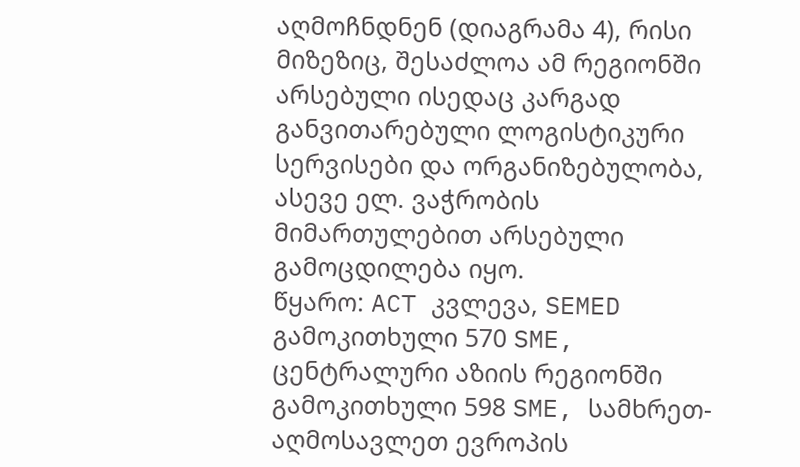აღმოჩნდნენ (დიაგრამა 4), რისი მიზეზიც, შესაძლოა ამ რეგიონში არსებული ისედაც კარგად განვითარებული ლოგისტიკური სერვისები და ორგანიზებულობა, ასევე ელ. ვაჭრობის მიმართულებით არსებული გამოცდილება იყო.
წყარო: ACT კვლევა, SEMED გამოკითხული 570 SME, ცენტრალური აზიის რეგიონში გამოკითხული 598 SME, სამხრეთ-აღმოსავლეთ ევროპის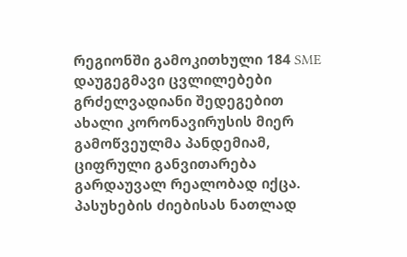რეგიონში გამოკითხული 184 SME
დაუგეგმავი ცვლილებები გრძელვადიანი შედეგებით
ახალი კორონავირუსის მიერ გამოწვეულმა პანდემიამ, ციფრული განვითარება გარდაუვალ რეალობად იქცა. პასუხების ძიებისას ნათლად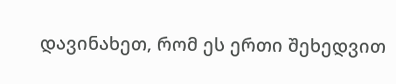დავინახეთ, რომ ეს ერთი შეხედვით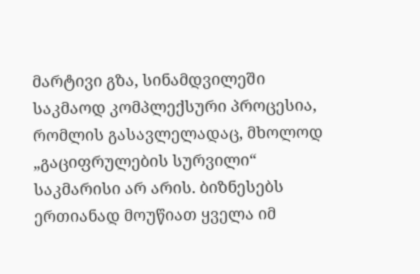მარტივი გზა, სინამდვილეში საკმაოდ კომპლექსური პროცესია, რომლის გასავლელადაც, მხოლოდ „გაციფრულების სურვილი“ საკმარისი არ არის. ბიზნესებს ერთიანად მოუწიათ ყველა იმ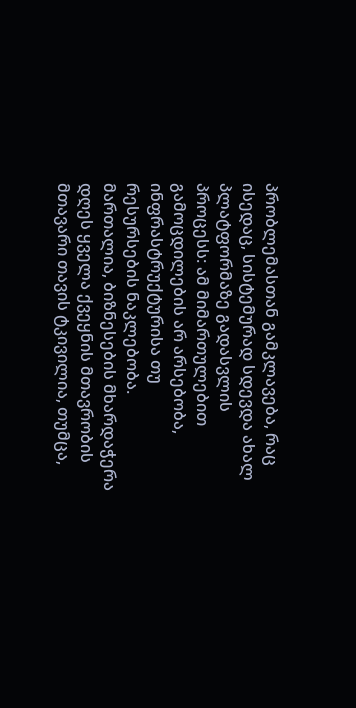პრობლემასთან გამკლავება, რაც ისედაც, სისტემურად სდევდა ახალ პლატფორმაზე გადასვლის პროცესს: ამ მიმართულებით გამოცდილების არ არსებობა, ინფრასტრუქტურისა თუ რესურსების ნაკლებობა. მართალია, ბიზნესების მხარდაჭერა დღეს ყველა ქვეყნის მთავრობის მთავარი თავის ტკივილია, თუმცა,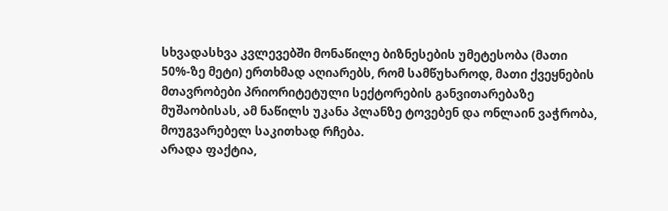სხვადასხვა კვლევებში მონაწილე ბიზნესების უმეტესობა (მათი 50%-ზე მეტი) ერთხმად აღიარებს, რომ სამწუხაროდ, მათი ქვეყნების მთავრობები პრიორიტეტული სექტორების განვითარებაზე მუშაობისას, ამ ნაწილს უკანა პლანზე ტოვებენ და ონლაინ ვაჭრობა, მოუგვარებელ საკითხად რჩება.
არადა ფაქტია,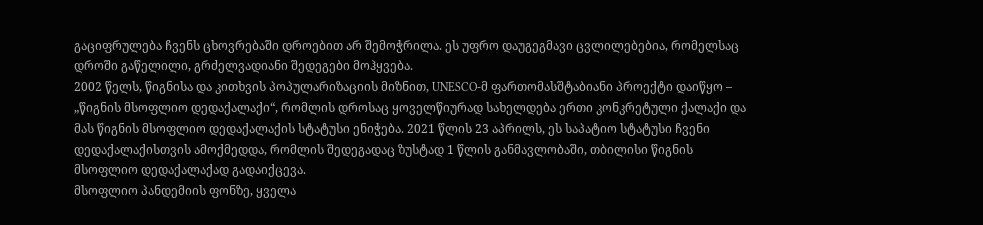გაციფრულება ჩვენს ცხოვრებაში დროებით არ შემოჭრილა. ეს უფრო დაუგეგმავი ცვლილებებია, რომელსაც დროში გაწელილი, გრძელვადიანი შედეგები მოჰყვება.
2002 წელს, წიგნისა და კითხვის პოპულარიზაციის მიზნით, UNESCO-მ ფართომასშტაბიანი პროექტი დაიწყო – „წიგნის მსოფლიო დედაქალაქი“, რომლის დროსაც ყოველწიურად სახელდება ერთი კონკრეტული ქალაქი და მას წიგნის მსოფლიო დედაქალაქის სტატუსი ენიჭება. 2021 წლის 23 აპრილს, ეს საპატიო სტატუსი ჩვენი დედაქალაქისთვის ამოქმედდა, რომლის შედეგადაც ზუსტად 1 წლის განმავლობაში, თბილისი წიგნის მსოფლიო დედაქალაქად გადაიქცევა.
მსოფლიო პანდემიის ფონზე, ყველა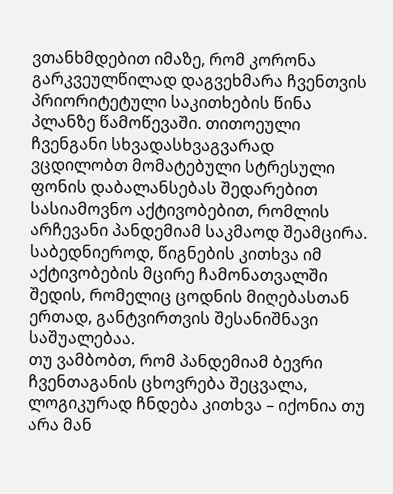ვთანხმდებით იმაზე, რომ კორონა გარკვეულწილად დაგვეხმარა ჩვენთვის პრიორიტეტული საკითხების წინა პლანზე წამოწევაში. თითოეული ჩვენგანი სხვადასხვაგვარად ვცდილობთ მომატებული სტრესული ფონის დაბალანსებას შედარებით სასიამოვნო აქტივობებით, რომლის არჩევანი პანდემიამ საკმაოდ შეამცირა. საბედნიეროდ, წიგნების კითხვა იმ აქტივობების მცირე ჩამონათვალში შედის, რომელიც ცოდნის მიღებასთან ერთად, განტვირთვის შესანიშნავი საშუალებაა.
თუ ვამბობთ, რომ პანდემიამ ბევრი ჩვენთაგანის ცხოვრება შეცვალა, ლოგიკურად ჩნდება კითხვა – იქონია თუ არა მან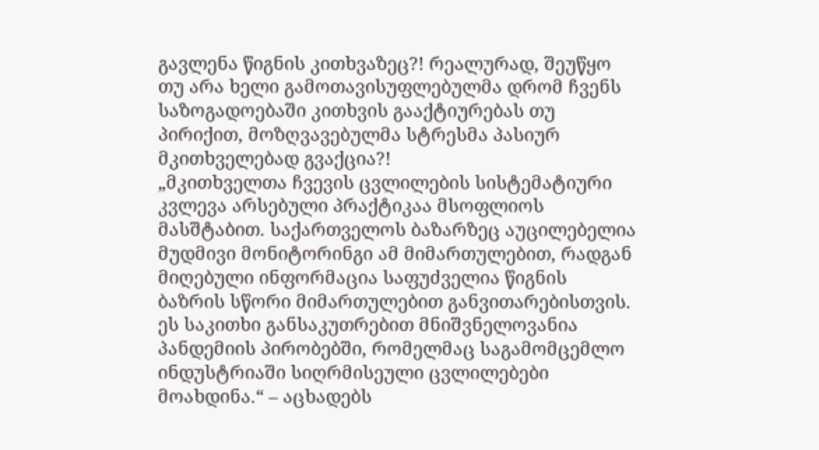გავლენა წიგნის კითხვაზეც?! რეალურად, შეუწყო თუ არა ხელი გამოთავისუფლებულმა დრომ ჩვენს საზოგადოებაში კითხვის გააქტიურებას თუ პირიქით, მოზღვავებულმა სტრესმა პასიურ მკითხველებად გვაქცია?!
„მკითხველთა ჩვევის ცვლილების სისტემატიური კვლევა არსებული პრაქტიკაა მსოფლიოს მასშტაბით. საქართველოს ბაზარზეც აუცილებელია მუდმივი მონიტორინგი ამ მიმართულებით, რადგან მიღებული ინფორმაცია საფუძველია წიგნის ბაზრის სწორი მიმართულებით განვითარებისთვის. ეს საკითხი განსაკუთრებით მნიშვნელოვანია პანდემიის პირობებში, რომელმაც საგამომცემლო ინდუსტრიაში სიღრმისეული ცვლილებები მოახდინა.“ – აცხადებს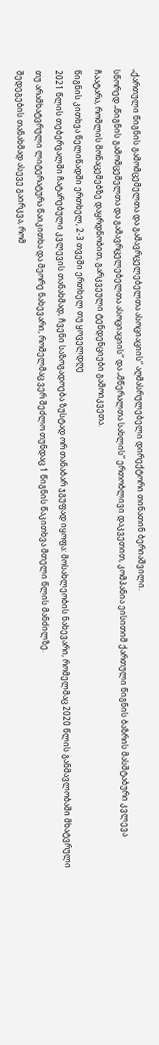„ქართული წიგნის გამომცემელთა და გამავრცელებელთა ასოციაციის“ აღმასრულებელი დირექტორი თინათინ ბერიაშვილი.
სწორედ „წიგნის გამომცემელთა და გამავრცელებელთა ასოციაციის“ და „მწერალთა სახლის“ ერთობლივი დაკვეთით, კომპანია ეისითიმ ქართული წიგნის ბაზრის მასშტაბური კვლევა ჩაატარა, რომლის მონაცემებზე დაყრდნობით, გარკვეული ტენდენციები გამოიკვეთა.
წიგნის კითხვა წელიწადში ერთხელ, 2-3 თვეში ერთხელ თუ ყოველდღე
2021 წლის თებერვალში ჩატარებული კვლევის თანახმად, ჩვენი საზოგადოება ზუსტად ორ თანაბარ ჯგუფად იყოფა: მოსახლეობის ნახევარი, რომელმაც 2020 წლის განმავლობაში მხატვრული თუ არამხატვრული ლიტერატურა წაიკითხა და მეორე ნახევარი, რომელმაც ვერ შეძლო თუნდაც 1 წიგნის წაკითხვა მთელი წლის მანძილზე.
შედეგების თანახმად ასევე გაირკვა, რომ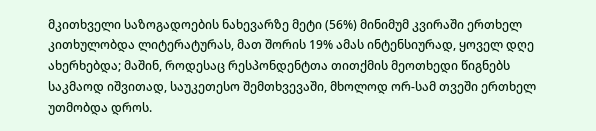მკითხველი საზოგადოების ნახევარზე მეტი (56%) მინიმუმ კვირაში ერთხელ კითხულობდა ლიტერატურას, მათ შორის 19% ამას ინტენსიურად, ყოველ დღე ახერხებდა; მაშინ, როდესაც რესპონდენტთა თითქმის მეოთხედი წიგნებს საკმაოდ იშვითად, საუკეთესო შემთხვევაში, მხოლოდ ორ-სამ თვეში ერთხელ უთმობდა დროს.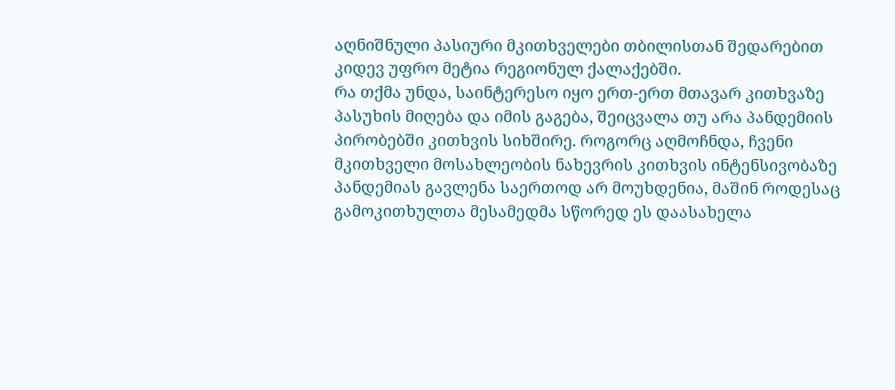აღნიშნული პასიური მკითხველები თბილისთან შედარებით კიდევ უფრო მეტია რეგიონულ ქალაქებში.
რა თქმა უნდა, საინტერესო იყო ერთ-ერთ მთავარ კითხვაზე პასუხის მიღება და იმის გაგება, შეიცვალა თუ არა პანდემიის პირობებში კითხვის სიხშირე. როგორც აღმოჩნდა, ჩვენი მკითხველი მოსახლეობის ნახევრის კითხვის ინტენსივობაზე პანდემიას გავლენა საერთოდ არ მოუხდენია, მაშინ როდესაც გამოკითხულთა მესამედმა სწორედ ეს დაასახელა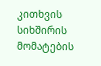კითხვის სიხშირის მომატების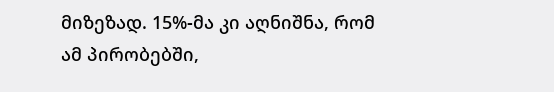მიზეზად. 15%-მა კი აღნიშნა, რომ ამ პირობებში,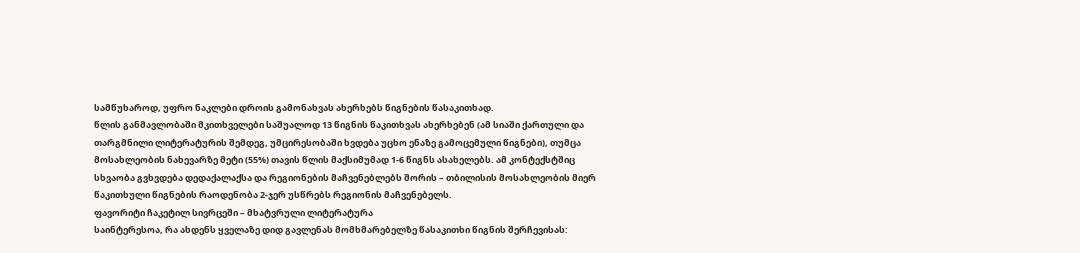სამწუხაროდ, უფრო ნაკლები დროის გამონახვას ახერხებს წიგნების წასაკითხად.
წლის განმავლობაში მკითხველები საშუალოდ 13 წიგნის წაკითხვას ახერხებენ (ამ სიაში ქართული და თარგმნილი ლიტერატურის შემდეგ, უმცირესობაში ხვდება უცხო ენაზე გამოცემული წიგნები), თუმცა მოსახლეობის ნახევარზე მეტი (55%) თავის წლის მაქსიმუმად 1-6 წიგნს ასახელებს. ამ კონტექსტშიც სხვაობა გვხვდება დედაქალაქსა და რეგიონების მაჩვენებლებს შორის – თბილისის მოსახლეობის მიერ წაკითხული წიგნების რაოდენობა 2-ჯერ უსწრებს რეგიონის მაჩვენებელს.
ფავორიტი ჩაკეტილ სივრცეში – მხატვრული ლიტერატურა
საინტერესოა, რა ახდენს ყველაზე დიდ გავლენას მომხმარებელზე წასაკითხი წიგნის შერჩევისას: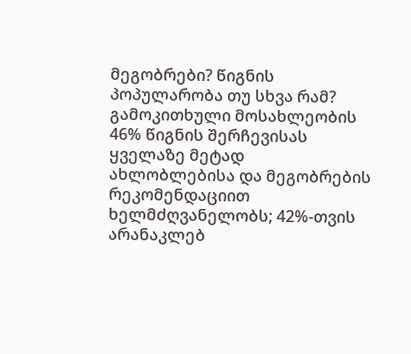მეგობრები? წიგნის პოპულარობა თუ სხვა რამ? გამოკითხული მოსახლეობის 46% წიგნის შერჩევისას ყველაზე მეტად ახლობლებისა და მეგობრების რეკომენდაციით ხელმძღვანელობს; 42%-თვის არანაკლებ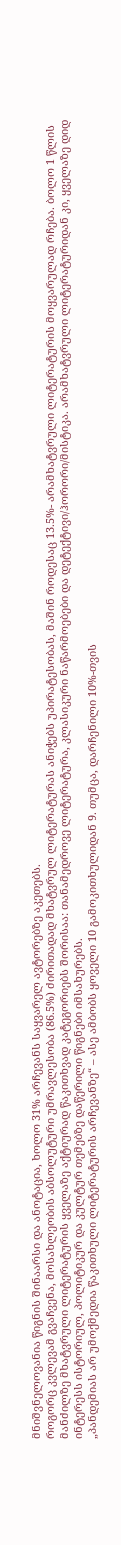მნიშვნელოვანია წიგნის შინაარსი და ანოტაცია, ხოლო 31% არჩევანს საყვარელ ავტორებზე აკეთებს.
როგორც კვლევამ გვაჩვენა, მოსახლეობის აბსოლუტური უმრავლესობა (86.5%) ძირითადად მხატვრულ ლიტერატურას ანიჭებს უპირატესობას, მაშინ როდესაც 13.5%- არამხატვრული ლიტერატურის მოყვარულად რჩება. ბოლო 1 წლის მანძილზე მხატვრული ლიტერატურის ყველაზე აქტიურად წაკითხვად კატეგორიებს შორისაა: თანამედროვე ლიტერატურა, კლასიკური ნაწარმოებები და დეტექტივი/ჰორორი/მისტიკა. არამხატვრული ლიტერატურიდან კი, ყველაზე დიდ ინტერესს ისტორიულ, პოლიტიკურ და კულტურ თემებზე დაწერილი წიგნები იმსახურებს.
„პანდემიას არ უმოქმედია წაკითხული ლიტერატურის არჩევანზე“ – ასე ამბობს ყოველი 10 გამოკითხულიდან 9. თუმცა, დარჩენილი 10%-თვის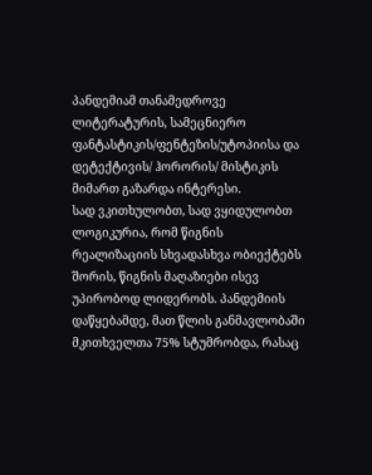პანდემიამ თანამედროვე ლიტერატურის, სამეცნიერო ფანტასტიკის/ფენტეზის/უტოპიისა და დეტექტივის/ ჰორორის/ მისტიკის მიმართ გაზარდა ინტერესი.
სად ვკითხულობთ, სად ვყიდულობთ
ლოგიკურია, რომ წიგნის რეალიზაციის სხვადასხვა ობიექტებს შორის, წიგნის მაღაზიები ისევ უპირობოდ ლიდერობს. პანდემიის დაწყებამდე, მათ წლის განმავლობაში მკითხველთა 75% სტუმრობდა, რასაც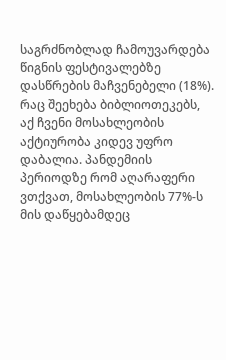საგრძნობლად ჩამოუვარდება წიგნის ფესტივალებზე დასწრების მაჩვენებელი (18%). რაც შეეხება ბიბლიოთეკებს, აქ ჩვენი მოსახლეობის აქტიურობა კიდევ უფრო დაბალია. პანდემიის პერიოდზე რომ აღარაფერი ვთქვათ, მოსახლეობის 77%-ს მის დაწყებამდეც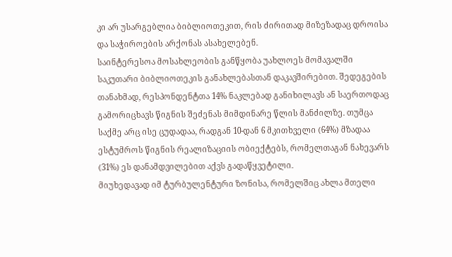კი არ უსარგებლია ბიბლიოთეკით, რის ძირითად მიზეზადაც დროისა და საჭიროების არქონას ასახელებენ.
საინტერესოა მოსახლეობის განწყობა უახლოეს მომავალში საკუთარი ბიბლიოთეკის განახლებასთან დაკავშირებით. შედეგების თანახმად, რესპონდენტთა 14% ნაკლებად განიხილავს ან საერთოდაც გამორიცხავს წიგნის შეძენას მიმდინარე წლის მანძილზე. თუმცა საქმე არც ისე ცუდადაა, რადგან 10-დან 6 მკითხველი (64%) მზადაა ესტუმროს წიგნის რეალიზაციის ობიექტებს, რომელთაგან ნახევარს (31%) ეს დანამდვილებით აქვს გადაწყვეტილი.
მიუხედავად იმ ტურბულენტური ზონისა, რომელშიც ახლა მთელი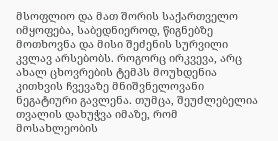მსოფლიო და მათ შორის საქართველო იმყოფება, საბედნიეროდ, წიგნებზე მოთხოვნა და მისი შეძენის სურვილი კვლავ არსებობს. როგორც ირკვევა, არც ახალ ცხოვრების ტემპს მოუხდენია კითხვის ჩვევაზე მნიშვნელოვანი ნეგატიური გავლენა. თუმცა, შეუძლებელია თვალის დახუჭვა იმაზე, რომ მოსახლეობის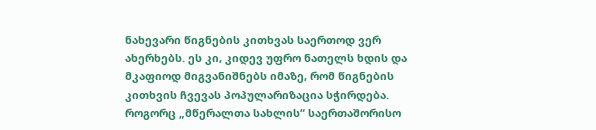ნახევარი წიგნების კითხვას საერთოდ ვერ ახერხებს. ეს კი, კიდევ უფრო ნათელს ხდის და მკაფიოდ მიგვანიშნებს იმაზე, რომ წიგნების კითხვის ჩვევას პოპულარიზაცია სჭირდება.
როგორც „მწერალთა სახლის“ საერთაშორისო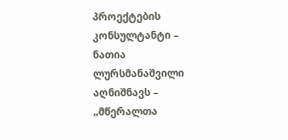პროექტების კონსულტანტი – ნათია ლურსმანაშვილი აღნიშნავს – „მწერალთა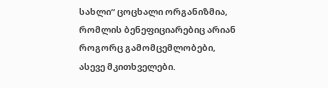სახლი“ ცოცხალი ორგანიზმია, რომლის ბენეფიციარებიც არიან როგორც გამომცემლობები, ასევე მკითხველები.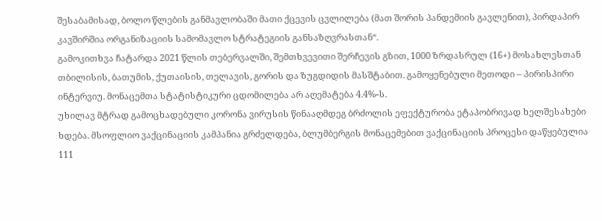შესაბამისად, ბოლო წლების განმავლობაში მათი ქცევის ცვლილება (მათ შორის პანდემიის გავლენით), პირდაპირ კავშირშია ორგანიზაციის სამომავლო სტრატეგიის განსაზღვრასთან“.
გამოკითხვა ჩატარდა 2021 წლის თებერვალში, შემთხვევითი შერჩევის გზით, 1000 ზრდასრულ (16+) მოსახლესთან თბილისის, ბათუმის, ქუთაისის, თელავის, გორის და ზუგდიდის მასშტაბით. გამოყენებული მეთოდი – პირისპირი ინტერვიუ. მონაცემთა სტატისტიკური ცდომილება არ აღემატება 4.4%-ს.
უხილავ მტრად გამოცხადებული კორონა ვირუსის წინააღმდეგ ბრძოლის ეფექტურობა ეტაპობრივად ხელშესახები ხდება. მსოფლიო ვაქცინაციის კამპანია გრძელდება, ბლუმბერგის მონაცემებით ვაქცინაციის პროცესი დაწყებულია 111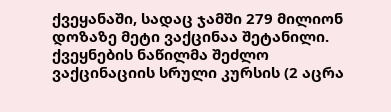ქვეყანაში, სადაც ჯამში 279 მილიონ დოზაზე მეტი ვაქცინაა შეტანილი. ქვეყნების ნაწილმა შეძლო ვაქცინაციის სრული კურსის (2 აცრა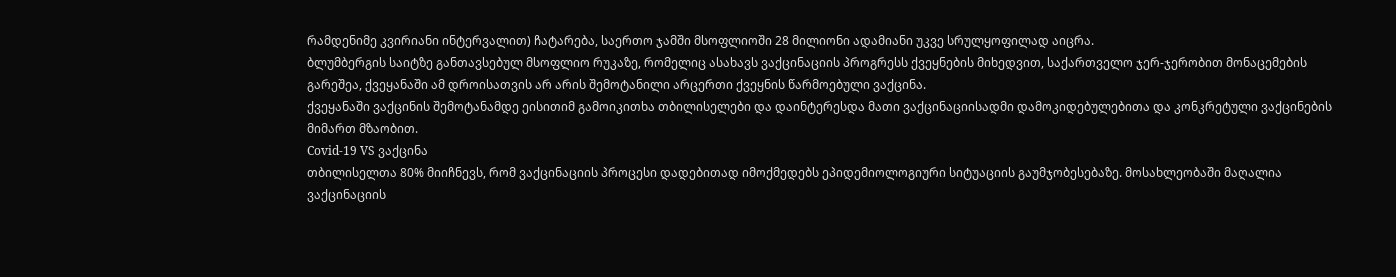რამდენიმე კვირიანი ინტერვალით) ჩატარება, საერთო ჯამში მსოფლიოში 28 მილიონი ადამიანი უკვე სრულყოფილად აიცრა.
ბლუმბერგის საიტზე განთავსებულ მსოფლიო რუკაზე, რომელიც ასახავს ვაქცინაციის პროგრესს ქვეყნების მიხედვით, საქართველო ჯერ-ჯერობით მონაცემების გარეშეა, ქვეყანაში ამ დროისათვის არ არის შემოტანილი არცერთი ქვეყნის წარმოებული ვაქცინა.
ქვეყანაში ვაქცინის შემოტანამდე ეისითიმ გამოიკითხა თბილისელები და დაინტერესდა მათი ვაქცინაციისადმი დამოკიდებულებითა და კონკრეტული ვაქცინების მიმართ მზაობით.
Covid-19 VS ვაქცინა
თბილისელთა 80% მიიჩნევს, რომ ვაქცინაციის პროცესი დადებითად იმოქმედებს ეპიდემიოლოგიური სიტუაციის გაუმჯობესებაზე. მოსახლეობაში მაღალია ვაქცინაციის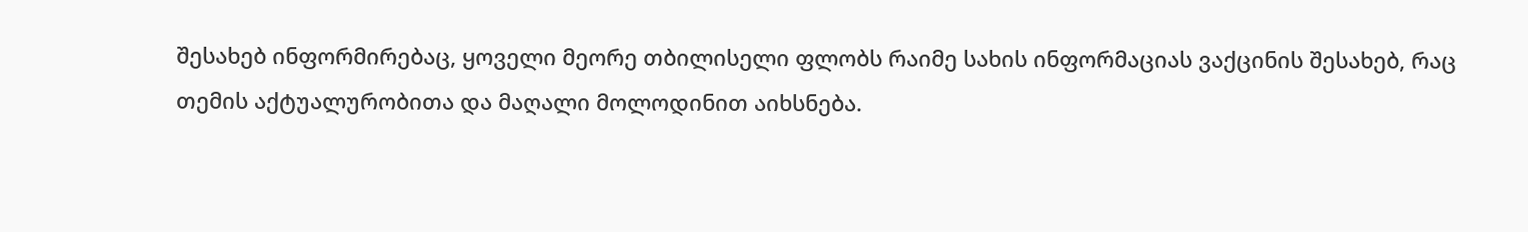შესახებ ინფორმირებაც, ყოველი მეორე თბილისელი ფლობს რაიმე სახის ინფორმაციას ვაქცინის შესახებ, რაც თემის აქტუალურობითა და მაღალი მოლოდინით აიხსნება.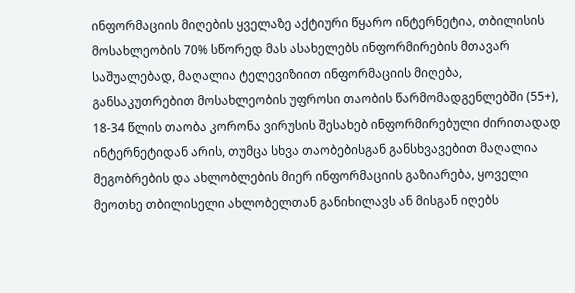ინფორმაციის მიღების ყველაზე აქტიური წყარო ინტერნეტია, თბილისის მოსახლეობის 70% სწორედ მას ასახელებს ინფორმირების მთავარ საშუალებად, მაღალია ტელევიზიით ინფორმაციის მიღება, განსაკუთრებით მოსახლეობის უფროსი თაობის წარმომადგენლებში (55+), 18-34 წლის თაობა კორონა ვირუსის შესახებ ინფორმირებული ძირითადად ინტერნეტიდან არის, თუმცა სხვა თაობებისგან განსხვავებით მაღალია მეგობრების და ახლობლების მიერ ინფორმაციის გაზიარება, ყოველი მეოთხე თბილისელი ახლობელთან განიხილავს ან მისგან იღებს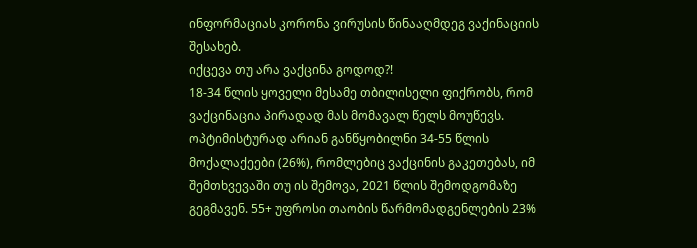ინფორმაციას კორონა ვირუსის წინააღმდეგ ვაქინაციის შესახებ.
იქცევა თუ არა ვაქცინა გოდოდ?!
18-34 წლის ყოველი მესამე თბილისელი ფიქრობს, რომ ვაქცინაცია პირადად მას მომავალ წელს მოუწევს. ოპტიმისტურად არიან განწყობილნი 34-55 წლის მოქალაქეები (26%), რომლებიც ვაქცინის გაკეთებას, იმ შემთხვევაში თუ ის შემოვა, 2021 წლის შემოდგომაზე გეგმავენ. 55+ უფროსი თაობის წარმომადგენლების 23%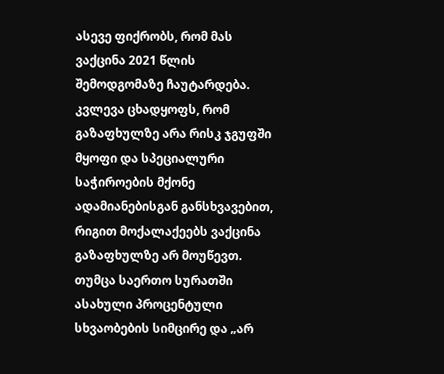ასევე ფიქრობს, რომ მას ვაქცინა 2021 წლის შემოდგომაზე ჩაუტარდება. კვლევა ცხადყოფს, რომ გაზაფხულზე არა რისკ ჯგუფში მყოფი და სპეციალური საჭიროების მქონე ადამიანებისგან განსხვავებით, რიგით მოქალაქეებს ვაქცინა გაზაფხულზე არ მოუწევთ. თუმცა საერთო სურათში ასახული პროცენტული სხვაობების სიმცირე და „არ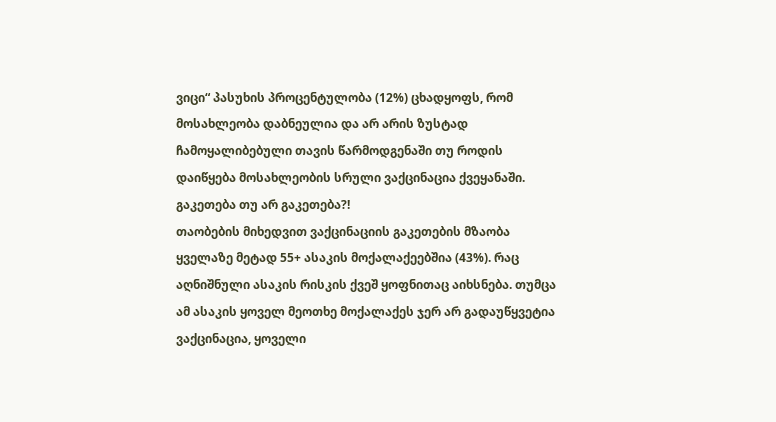ვიცი“ პასუხის პროცენტულობა (12%) ცხადყოფს, რომ მოსახლეობა დაბნეულია და არ არის ზუსტად ჩამოყალიბებული თავის წარმოდგენაში თუ როდის დაიწყება მოსახლეობის სრული ვაქცინაცია ქვეყანაში.
გაკეთება თუ არ გაკეთება?!
თაობების მიხედვით ვაქცინაციის გაკეთების მზაობა ყველაზე მეტად 55+ ასაკის მოქალაქეებშია (43%). რაც აღნიშნული ასაკის რისკის ქვეშ ყოფნითაც აიხსნება. თუმცა ამ ასაკის ყოველ მეოთხე მოქალაქეს ჯერ არ გადაუწყვეტია ვაქცინაცია, ყოველი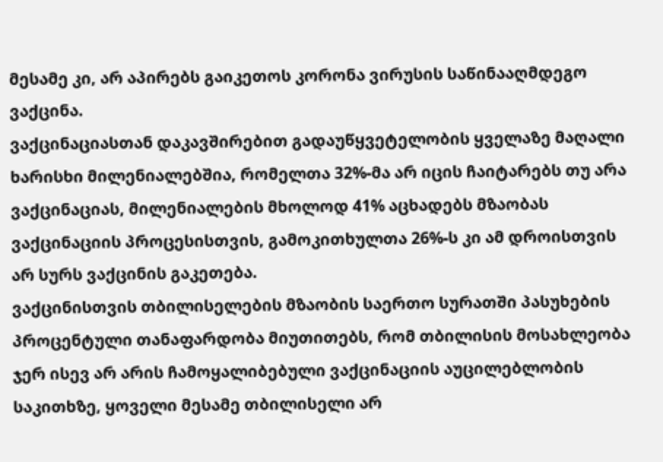მესამე კი, არ აპირებს გაიკეთოს კორონა ვირუსის საწინააღმდეგო ვაქცინა.
ვაქცინაციასთან დაკავშირებით გადაუწყვეტელობის ყველაზე მაღალი ხარისხი მილენიალებშია, რომელთა 32%-მა არ იცის ჩაიტარებს თუ არა ვაქცინაციას, მილენიალების მხოლოდ 41% აცხადებს მზაობას ვაქცინაციის პროცესისთვის, გამოკითხულთა 26%-ს კი ამ დროისთვის არ სურს ვაქცინის გაკეთება.
ვაქცინისთვის თბილისელების მზაობის საერთო სურათში პასუხების პროცენტული თანაფარდობა მიუთითებს, რომ თბილისის მოსახლეობა ჯერ ისევ არ არის ჩამოყალიბებული ვაქცინაციის აუცილებლობის საკითხზე, ყოველი მესამე თბილისელი არ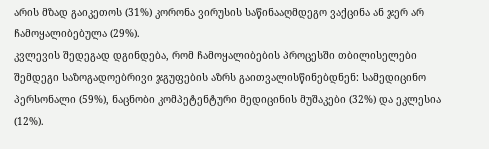არის მზად გაიკეთოს (31%) კორონა ვირუსის საწინააღმდეგო ვაქცინა ან ჯერ არ ჩამოყალიბებულა (29%).
კვლევის შედეგად დგინდება, რომ ჩამოყალიბების პროცესში თბილისელები შემდეგი საზოგადოებრივი ჯგუფების აზრს გაითვალისწინებდნენ: სამედიცინო პერსონალი (59%), ნაცნობი კომპეტენტური მედიცინის მუშაკები (32%) და ეკლესია (12%).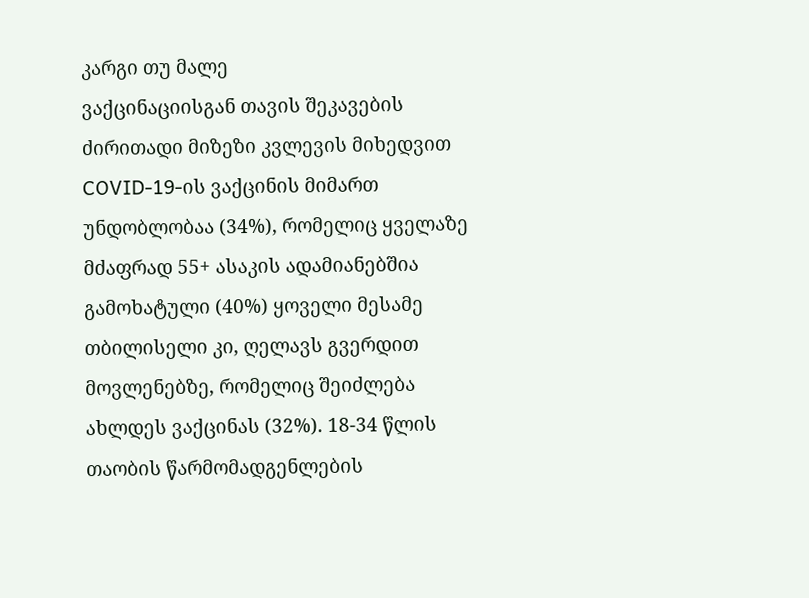კარგი თუ მალე
ვაქცინაციისგან თავის შეკავების ძირითადი მიზეზი კვლევის მიხედვით COVID-19-ის ვაქცინის მიმართ უნდობლობაა (34%), რომელიც ყველაზე მძაფრად 55+ ასაკის ადამიანებშია გამოხატული (40%) ყოველი მესამე თბილისელი კი, ღელავს გვერდით მოვლენებზე, რომელიც შეიძლება ახლდეს ვაქცინას (32%). 18-34 წლის თაობის წარმომადგენლების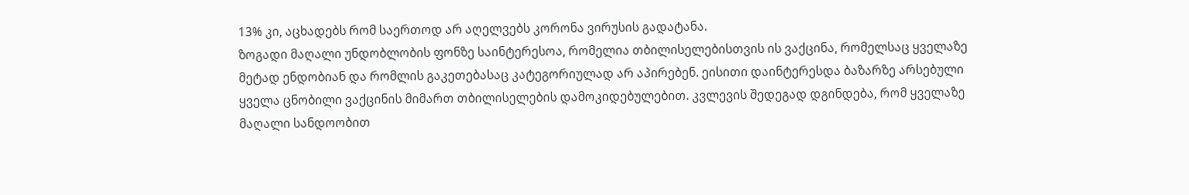13% კი, აცხადებს რომ საერთოდ არ აღელვებს კორონა ვირუსის გადატანა.
ზოგადი მაღალი უნდობლობის ფონზე საინტერესოა, რომელია თბილისელებისთვის ის ვაქცინა, რომელსაც ყველაზე მეტად ენდობიან და რომლის გაკეთებასაც კატეგორიულად არ აპირებენ. ეისითი დაინტერესდა ბაზარზე არსებული ყველა ცნობილი ვაქცინის მიმართ თბილისელების დამოკიდებულებით. კვლევის შედეგად დგინდება, რომ ყველაზე მაღალი სანდოობით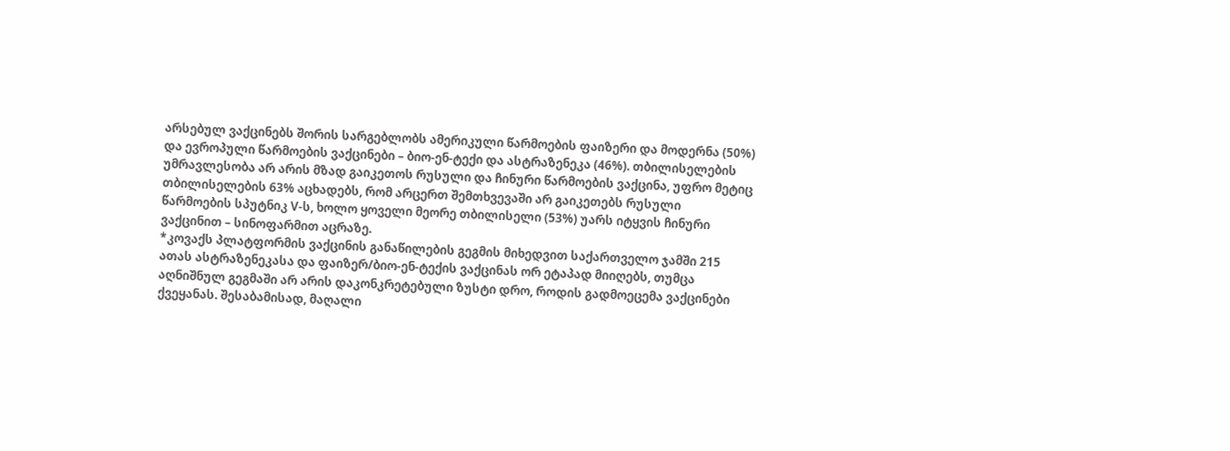არსებულ ვაქცინებს შორის სარგებლობს ამერიკული წარმოების ფაიზერი და მოდერნა (50%) და ევროპული წარმოების ვაქცინები – ბიო-ენ-ტექი და ასტრაზენეკა (46%). თბილისელების უმრავლესობა არ არის მზად გაიკეთოს რუსული და ჩინური წარმოების ვაქცინა, უფრო მეტიც თბილისელების 63% აცხადებს, რომ არცერთ შემთხვევაში არ გაიკეთებს რუსული წარმოების სპუტნიკ V-ს, ხოლო ყოველი მეორე თბილისელი (53%) უარს იტყვის ჩინური ვაქცინით – სინოფარმით აცრაზე.
*კოვაქს პლატფორმის ვაქცინის განაწილების გეგმის მიხედვით საქართველო ჯამში 215 ათას ასტრაზენეკასა და ფაიზერ/ბიო-ენ-ტექის ვაქცინას ორ ეტაპად მიიღებს, თუმცა აღნიშნულ გეგმაში არ არის დაკონკრეტებული ზუსტი დრო, როდის გადმოეცემა ვაქცინები ქვეყანას. შესაბამისად, მაღალი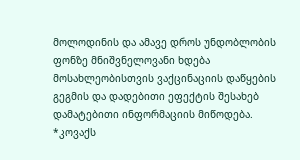მოლოდინის და ამავე დროს უნდობლობის ფონზე მნიშვნელოვანი ხდება მოსახლეობისთვის ვაქცინაციის დაწყების გეგმის და დადებითი ეფექტის შესახებ დამატებითი ინფორმაციის მიწოდება.
*კოვაქს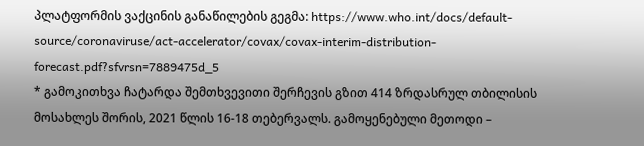პლატფორმის ვაქცინის განაწილების გეგმა: https://www.who.int/docs/default-source/coronaviruse/act-accelerator/covax/covax-interim-distribution-forecast.pdf?sfvrsn=7889475d_5
* გამოკითხვა ჩატარდა შემთხვევითი შერჩევის გზით 414 ზრდასრულ თბილისის მოსახლეს შორის, 2021 წლის 16-18 თებერვალს. გამოყენებული მეთოდი –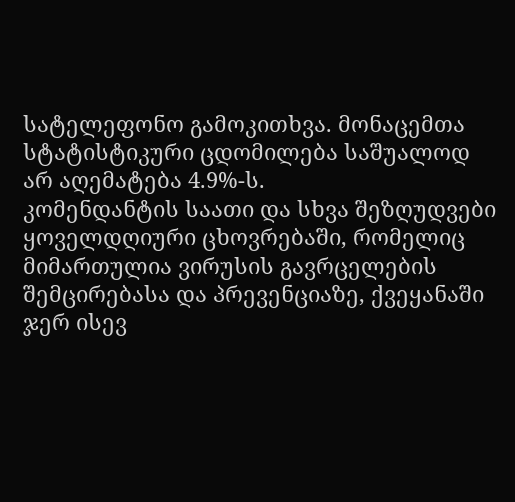სატელეფონო გამოკითხვა. მონაცემთა სტატისტიკური ცდომილება საშუალოდ არ აღემატება 4.9%-ს.
კომენდანტის საათი და სხვა შეზღუდვები ყოველდღიური ცხოვრებაში, რომელიც მიმართულია ვირუსის გავრცელების შემცირებასა და პრევენციაზე, ქვეყანაში ჯერ ისევ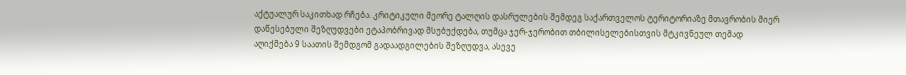აქტუალურ საკითხად რჩება. კრიტიკული მეორე ტალღის დასრულების შემდეგ საქართველოს ტერიტორიაზე მთავრობის მიერ დაწესებული შეზღუდვები ეტაპობრივად მსუბუქდება, თუმცა ჯერ-ჯერობით თბილისელებისთვის მტკივნეულ თემად აღიქმება 9 საათის შემდგომ გადაადგილების შეზღუდვა, ასევე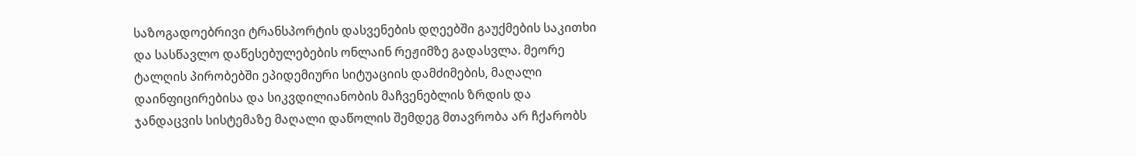საზოგადოებრივი ტრანსპორტის დასვენების დღეებში გაუქმების საკითხი და სასწავლო დაწესებულებების ონლაინ რეჟიმზე გადასვლა. მეორე ტალღის პირობებში ეპიდემიური სიტუაციის დამძიმების, მაღალი დაინფიცირებისა და სიკვდილიანობის მაჩვენებლის ზრდის და ჯანდაცვის სისტემაზე მაღალი დაწოლის შემდეგ მთავრობა არ ჩქარობს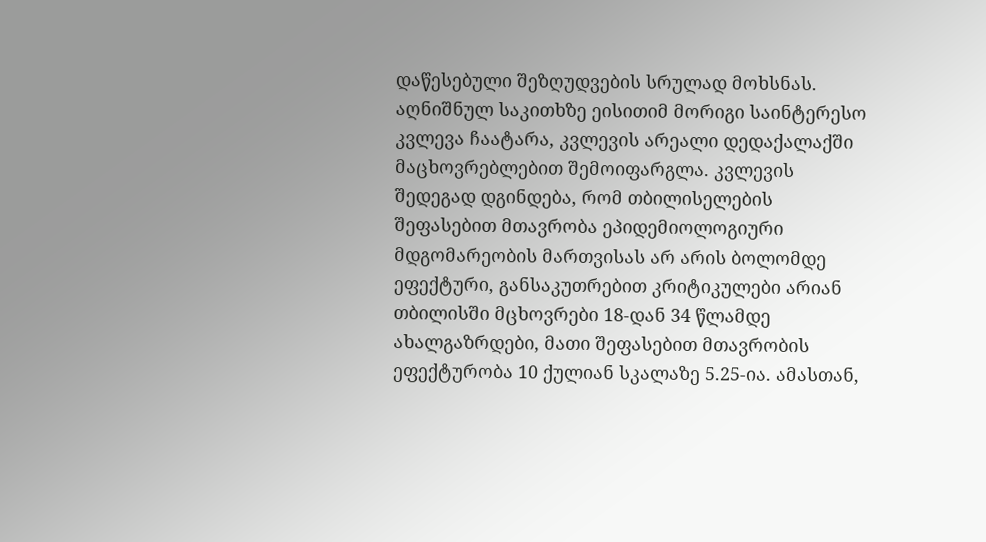დაწესებული შეზღუდვების სრულად მოხსნას.
აღნიშნულ საკითხზე ეისითიმ მორიგი საინტერესო კვლევა ჩაატარა, კვლევის არეალი დედაქალაქში მაცხოვრებლებით შემოიფარგლა. კვლევის შედეგად დგინდება, რომ თბილისელების შეფასებით მთავრობა ეპიდემიოლოგიური მდგომარეობის მართვისას არ არის ბოლომდე ეფექტური, განსაკუთრებით კრიტიკულები არიან თბილისში მცხოვრები 18-დან 34 წლამდე ახალგაზრდები, მათი შეფასებით მთავრობის ეფექტურობა 10 ქულიან სკალაზე 5.25-ია. ამასთან,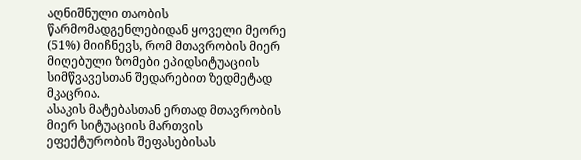აღნიშნული თაობის წარმომადგენლებიდან ყოველი მეორე (51%) მიიჩნევს, რომ მთავრობის მიერ მიღებული ზომები ეპიდსიტუაციის სიმწვავესთან შედარებით ზედმეტად მკაცრია.
ასაკის მატებასთან ერთად მთავრობის მიერ სიტუაციის მართვის ეფექტურობის შეფასებისას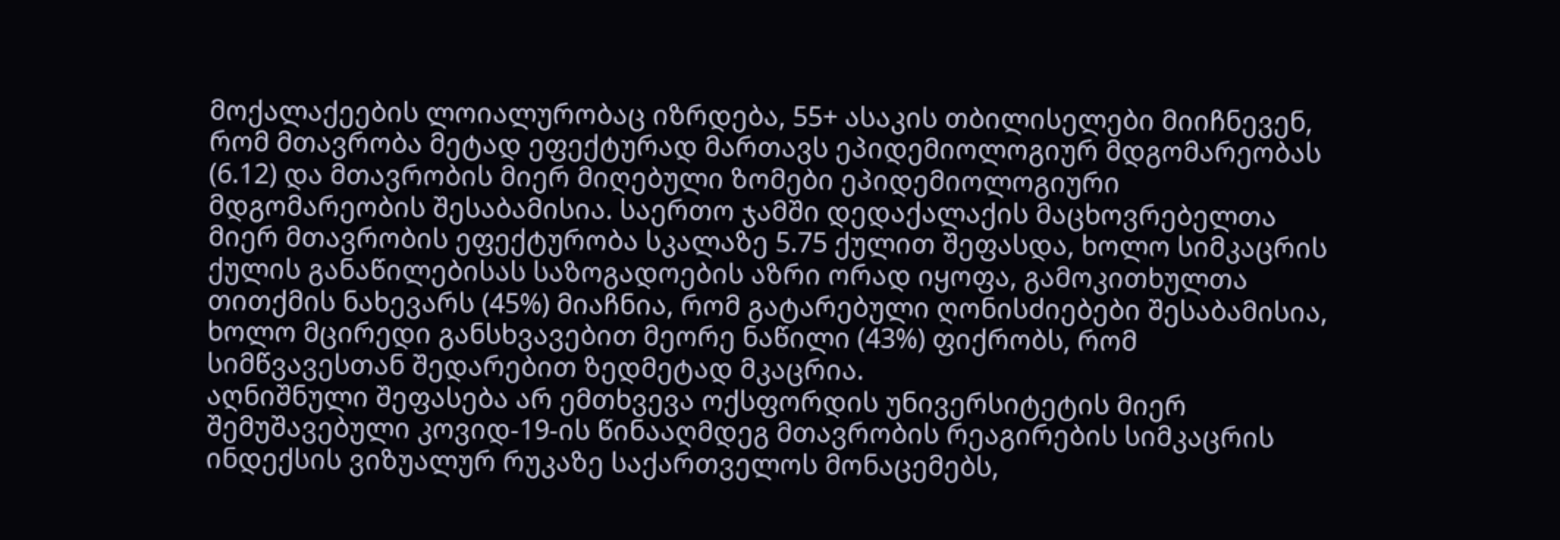მოქალაქეების ლოიალურობაც იზრდება, 55+ ასაკის თბილისელები მიიჩნევენ, რომ მთავრობა მეტად ეფექტურად მართავს ეპიდემიოლოგიურ მდგომარეობას (6.12) და მთავრობის მიერ მიღებული ზომები ეპიდემიოლოგიური მდგომარეობის შესაბამისია. საერთო ჯამში დედაქალაქის მაცხოვრებელთა მიერ მთავრობის ეფექტურობა სკალაზე 5.75 ქულით შეფასდა, ხოლო სიმკაცრის ქულის განაწილებისას საზოგადოების აზრი ორად იყოფა, გამოკითხულთა თითქმის ნახევარს (45%) მიაჩნია, რომ გატარებული ღონისძიებები შესაბამისია, ხოლო მცირედი განსხვავებით მეორე ნაწილი (43%) ფიქრობს, რომ სიმწვავესთან შედარებით ზედმეტად მკაცრია.
აღნიშნული შეფასება არ ემთხვევა ოქსფორდის უნივერსიტეტის მიერ შემუშავებული კოვიდ-19-ის წინააღმდეგ მთავრობის რეაგირების სიმკაცრის ინდექსის ვიზუალურ რუკაზე საქართველოს მონაცემებს,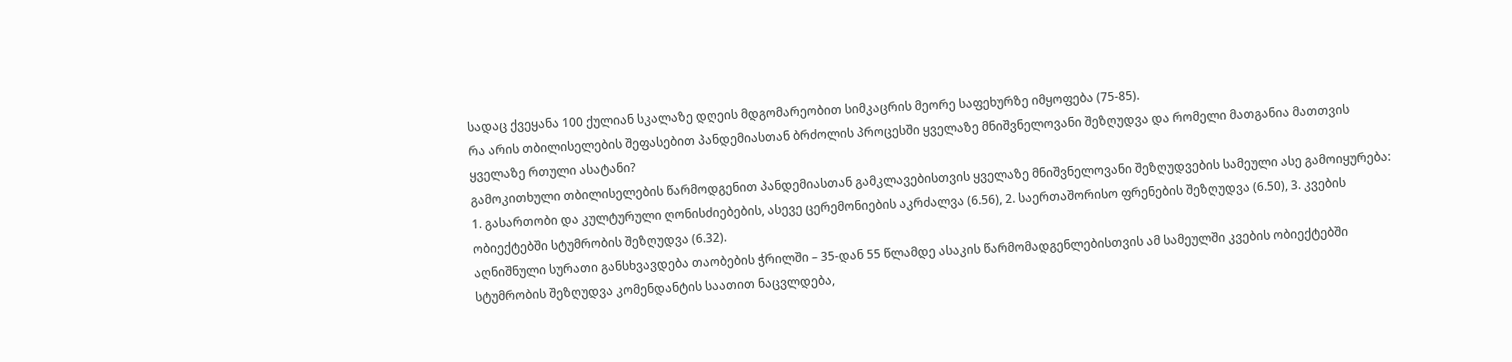სადაც ქვეყანა 100 ქულიან სკალაზე დღეის მდგომარეობით სიმკაცრის მეორე საფეხურზე იმყოფება (75-85).
რა არის თბილისელების შეფასებით პანდემიასთან ბრძოლის პროცესში ყველაზე მნიშვნელოვანი შეზღუდვა და რომელი მათგანია მათთვის ყველაზე რთული ასატანი?
გამოკითხული თბილისელების წარმოდგენით პანდემიასთან გამკლავებისთვის ყველაზე მნიშვნელოვანი შეზღუდვების სამეული ასე გამოიყურება: 1. გასართობი და კულტურული ღონისძიებების, ასევე ცერემონიების აკრძალვა (6.56), 2. საერთაშორისო ფრენების შეზღუდვა (6.50), 3. კვების ობიექტებში სტუმრობის შეზღუდვა (6.32).
აღნიშნული სურათი განსხვავდება თაობების ჭრილში – 35-დან 55 წლამდე ასაკის წარმომადგენლებისთვის ამ სამეულში კვების ობიექტებში სტუმრობის შეზღუდვა კომენდანტის საათით ნაცვლდება,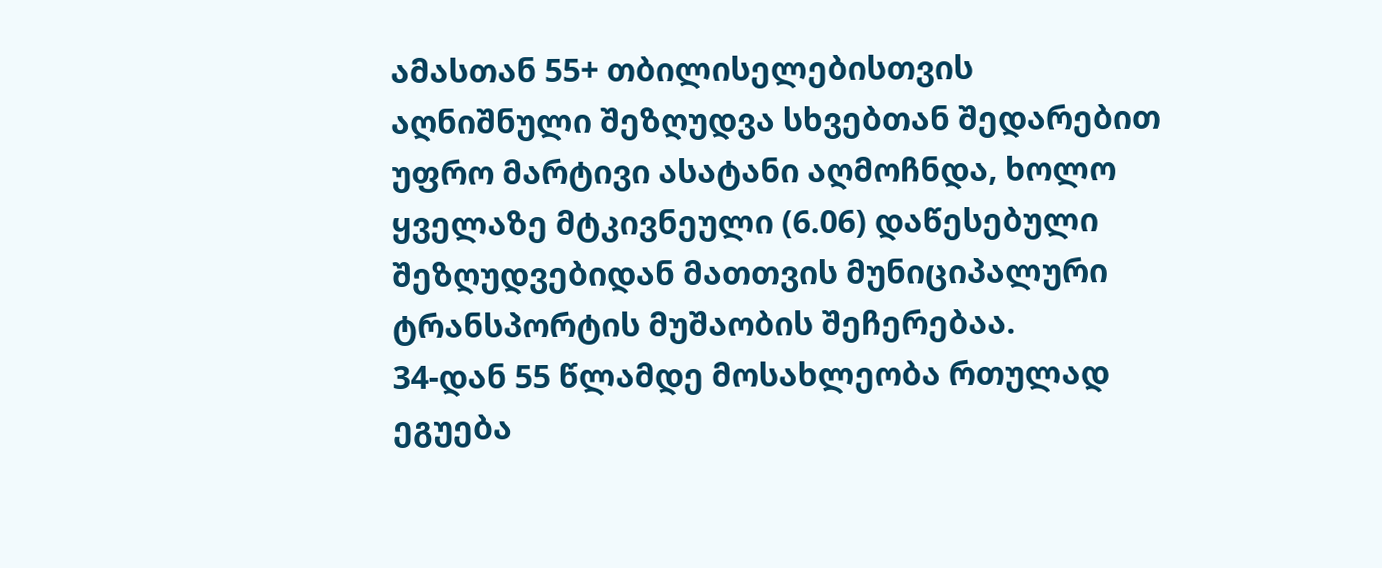ამასთან 55+ თბილისელებისთვის აღნიშნული შეზღუდვა სხვებთან შედარებით უფრო მარტივი ასატანი აღმოჩნდა, ხოლო ყველაზე მტკივნეული (6.06) დაწესებული შეზღუდვებიდან მათთვის მუნიციპალური ტრანსპორტის მუშაობის შეჩერებაა.
34-დან 55 წლამდე მოსახლეობა რთულად ეგუება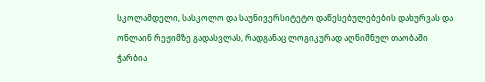სკოლამდელი, სასკოლო და საუნივერსიტეტო დაწესებულებების დახურვას და ონლაინ რეჟიმზე გადასვლას, რადგანაც ლოგიკურად აღნიშნულ თაობაში ჭარბია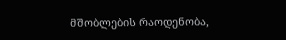მშობლების რაოდენობა,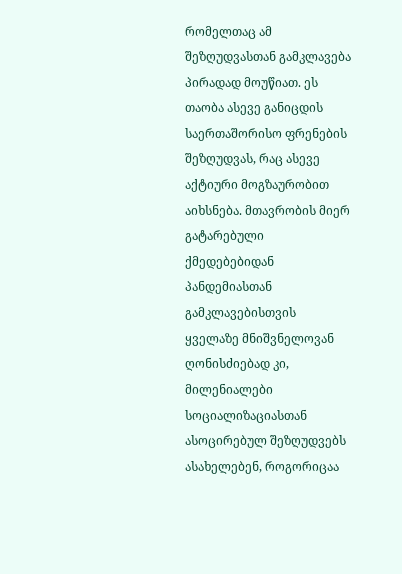რომელთაც ამ შეზღუდვასთან გამკლავება პირადად მოუწიათ. ეს თაობა ასევე განიცდის საერთაშორისო ფრენების შეზღუდვას, რაც ასევე აქტიური მოგზაურობით აიხსნება. მთავრობის მიერ გატარებული ქმედებებიდან პანდემიასთან გამკლავებისთვის ყველაზე მნიშვნელოვან ღონისძიებად კი, მილენიალები სოციალიზაციასთან ასოცირებულ შეზღუდვებს ასახელებენ, როგორიცაა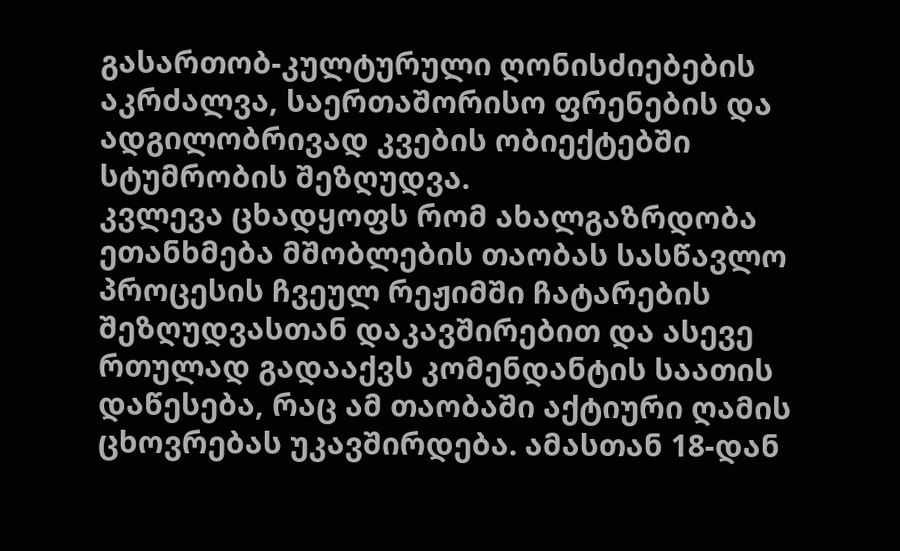გასართობ-კულტურული ღონისძიებების აკრძალვა, საერთაშორისო ფრენების და ადგილობრივად კვების ობიექტებში სტუმრობის შეზღუდვა.
კვლევა ცხადყოფს რომ ახალგაზრდობა ეთანხმება მშობლების თაობას სასწავლო პროცესის ჩვეულ რეჟიმში ჩატარების შეზღუდვასთან დაკავშირებით და ასევე რთულად გადააქვს კომენდანტის საათის დაწესება, რაც ამ თაობაში აქტიური ღამის ცხოვრებას უკავშირდება. ამასთან 18-დან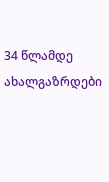34 წლამდე ახალგაზრდები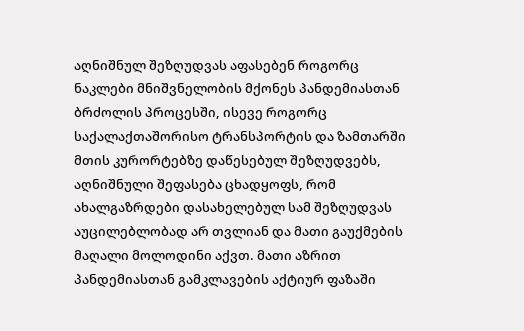აღნიშნულ შეზღუდვას აფასებენ როგორც ნაკლები მნიშვნელობის მქონეს პანდემიასთან ბრძოლის პროცესში, ისევე როგორც საქალაქთაშორისო ტრანსპორტის და ზამთარში მთის კურორტებზე დაწესებულ შეზღუდვებს, აღნიშნული შეფასება ცხადყოფს, რომ ახალგაზრდები დასახელებულ სამ შეზღუდვას აუცილებლობად არ თვლიან და მათი გაუქმების მაღალი მოლოდინი აქვთ. მათი აზრით პანდემიასთან გამკლავების აქტიურ ფაზაში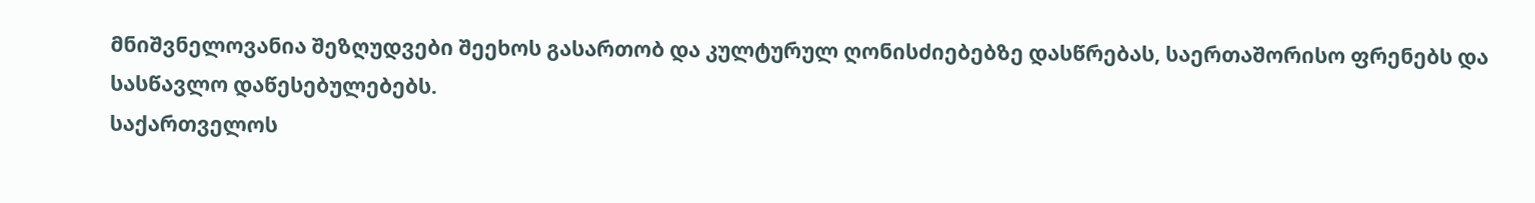მნიშვნელოვანია შეზღუდვები შეეხოს გასართობ და კულტურულ ღონისძიებებზე დასწრებას, საერთაშორისო ფრენებს და სასწავლო დაწესებულებებს.
საქართველოს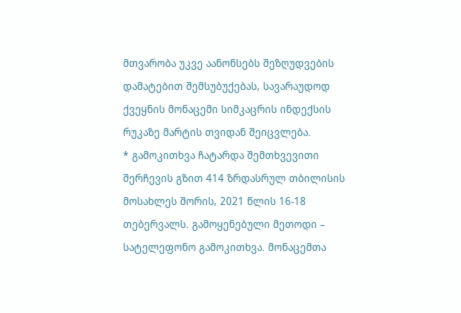მთვარობა უკვე აანონსებს შეზღუდვების დამატებით შემსუბუქებას, სავარაუდოდ ქვეყნის მონაცემი სიმკაცრის ინდექსის რუკაზე მარტის თვიდან შეიცვლება.
* გამოკითხვა ჩატარდა შემთხვევითი შერჩევის გზით 414 ზრდასრულ თბილისის მოსახლეს შორის, 2021 წლის 16-18 თებერვალს. გამოყენებული მეთოდი – სატელეფონო გამოკითხვა. მონაცემთა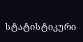სტატისტიკური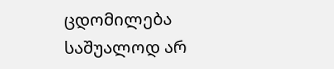ცდომილება საშუალოდ არ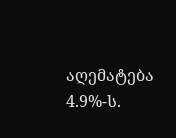აღემატება 4.9%-ს.